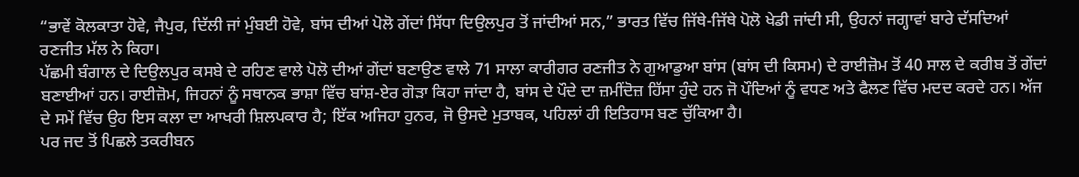“ਭਾਵੇਂ ਕੋਲਕਾਤਾ ਹੋਵੇ, ਜੈਪੁਰ, ਦਿੱਲੀ ਜਾਂ ਮੁੰਬਈ ਹੋਵੇ, ਬਾਂਸ ਦੀਆਂ ਪੋਲੋ ਗੇਂਦਾਂ ਸਿੱਧਾ ਦਿਉਲਪੁਰ ਤੋਂ ਜਾਂਦੀਆਂ ਸਨ,” ਭਾਰਤ ਵਿੱਚ ਜਿੱਥੇ-ਜਿੱਥੇ ਪੋਲੋ ਖੇਡੀ ਜਾਂਦੀ ਸੀ, ਉਹਨਾਂ ਜਗ੍ਹਾਵਾਂ ਬਾਰੇ ਦੱਸਦਿਆਂ ਰਣਜੀਤ ਮੱਲ ਨੇ ਕਿਹਾ।
ਪੱਛਮੀ ਬੰਗਾਲ ਦੇ ਦਿਉਲਪੁਰ ਕਸਬੇ ਦੇ ਰਹਿਣ ਵਾਲੇ ਪੋਲੋ ਦੀਆਂ ਗੇਂਦਾਂ ਬਣਾਉਣ ਵਾਲੇ 71 ਸਾਲਾ ਕਾਰੀਗਰ ਰਣਜੀਤ ਨੇ ਗੁਆਡੁਆ ਬਾਂਸ (ਬਾਂਸ ਦੀ ਕਿਸਮ) ਦੇ ਰਾਈਜ਼ੋਮ ਤੋਂ 40 ਸਾਲ ਦੇ ਕਰੀਬ ਤੋਂ ਗੇਂਦਾਂ ਬਣਾਈਆਂ ਹਨ। ਰਾਈਜ਼ੋਮ, ਜਿਹਨਾਂ ਨੂੰ ਸਥਾਨਕ ਭਾਸ਼ਾ ਵਿੱਚ ਬਾਂਸ਼-ਏਰ ਗੋੜਾ ਕਿਹਾ ਜਾਂਦਾ ਹੈ, ਬਾਂਸ ਦੇ ਪੌਦੇ ਦਾ ਜ਼ਮੀਂਦੋਜ਼ ਹਿੱਸਾ ਹੁੰਦੇ ਹਨ ਜੋ ਪੌਦਿਆਂ ਨੂੰ ਵਧਣ ਅਤੇ ਫੈਲਣ ਵਿੱਚ ਮਦਦ ਕਰਦੇ ਹਨ। ਅੱਜ ਦੇ ਸਮੇਂ ਵਿੱਚ ਉਹ ਇਸ ਕਲਾ ਦਾ ਆਖਰੀ ਸ਼ਿਲਪਕਾਰ ਹੈ; ਇੱਕ ਅਜਿਹਾ ਹੁਨਰ, ਜੋ ਉਸਦੇ ਮੁਤਾਬਕ, ਪਹਿਲਾਂ ਹੀ ਇਤਿਹਾਸ ਬਣ ਚੁੱਕਿਆ ਹੈ।
ਪਰ ਜਦ ਤੋਂ ਪਿਛਲੇ ਤਕਰੀਬਨ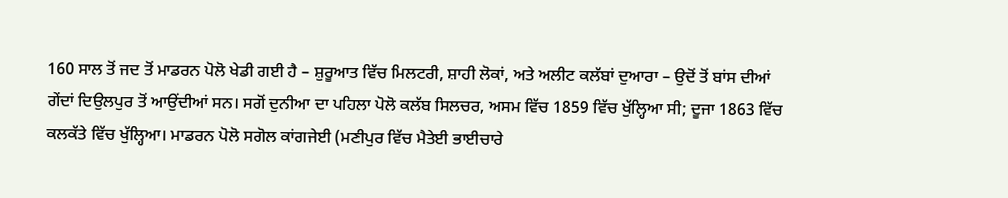160 ਸਾਲ ਤੋਂ ਜਦ ਤੋਂ ਮਾਡਰਨ ਪੋਲੋ ਖੇਡੀ ਗਈ ਹੈ – ਸ਼ੁਰੂਆਤ ਵਿੱਚ ਮਿਲਟਰੀ, ਸ਼ਾਹੀ ਲੋਕਾਂ, ਅਤੇ ਅਲੀਟ ਕਲੱਬਾਂ ਦੁਆਰਾ – ਉਦੋਂ ਤੋਂ ਬਾਂਸ ਦੀਆਂ ਗੇਂਦਾਂ ਦਿਉਲਪੁਰ ਤੋਂ ਆਉਂਦੀਆਂ ਸਨ। ਸਗੋਂ ਦੁਨੀਆ ਦਾ ਪਹਿਲਾ ਪੋਲੋ ਕਲੱਬ ਸਿਲਚਰ, ਅਸਮ ਵਿੱਚ 1859 ਵਿੱਚ ਖੁੱਲ੍ਹਿਆ ਸੀ; ਦੂਜਾ 1863 ਵਿੱਚ ਕਲਕੱਤੇ ਵਿੱਚ ਖੁੱਲ੍ਹਿਆ। ਮਾਡਰਨ ਪੋਲੋ ਸਗੋਲ ਕਾਂਗਜੇਈ (ਮਣੀਪੁਰ ਵਿੱਚ ਮੈਤੇਈ ਭਾਈਚਾਰੇ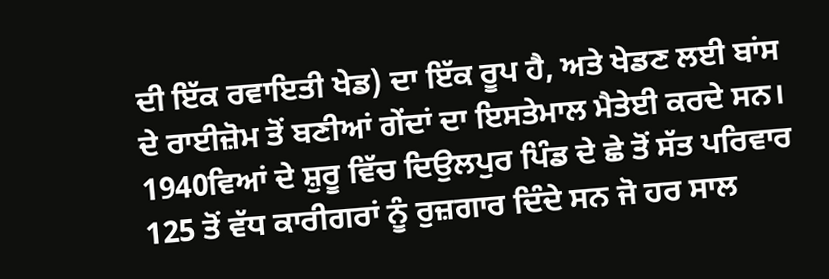ਦੀ ਇੱਕ ਰਵਾਇਤੀ ਖੇਡ) ਦਾ ਇੱਕ ਰੂਪ ਹੈ, ਅਤੇ ਖੇਡਣ ਲਈ ਬਾਂਸ ਦੇ ਰਾਈਜ਼ੋਮ ਤੋਂ ਬਣੀਆਂ ਗੇਂਦਾਂ ਦਾ ਇਸਤੇਮਾਲ ਮੈਤੇਈ ਕਰਦੇ ਸਨ।
1940ਵਿਆਂ ਦੇ ਸ਼ੁਰੂ ਵਿੱਚ ਦਿਉਲਪੁਰ ਪਿੰਡ ਦੇ ਛੇ ਤੋਂ ਸੱਤ ਪਰਿਵਾਰ 125 ਤੋਂ ਵੱਧ ਕਾਰੀਗਰਾਂ ਨੂੰ ਰੁਜ਼ਗਾਰ ਦਿੰਦੇ ਸਨ ਜੋ ਹਰ ਸਾਲ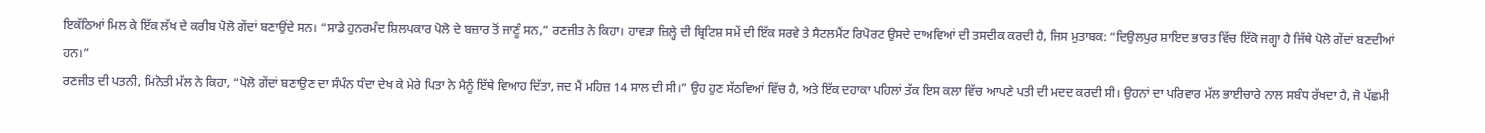ਇਕੱਠਿਆਂ ਮਿਲ ਕੇ ਇੱਕ ਲੱਖ ਦੇ ਕਰੀਬ ਪੋਲੋ ਗੇਂਦਾਂ ਬਣਾਉਂਦੇ ਸਨ। “ਸਾਡੇ ਹੁਨਰਮੰਦ ਸ਼ਿਲਪਕਾਰ ਪੋਲੋ ਦੇ ਬਜ਼ਾਰ ਤੋਂ ਜਾਣੂੰ ਸਨ,” ਰਣਜੀਤ ਨੇ ਕਿਹਾ। ਹਾਵੜਾ ਜ਼ਿਲ੍ਹੇ ਦੀ ਬ੍ਰਿਟਿਸ਼ ਸਮੇਂ ਦੀ ਇੱਕ ਸਰਵੇ ਤੇ ਸੈਟਲਮੈਂਟ ਰਿਪੋਰਟ ਉਸਦੇ ਦਾਅਵਿਆਂ ਦੀ ਤਸਦੀਕ ਕਰਦੀ ਹੈ, ਜਿਸ ਮੁਤਾਬਕ: “ਦਿਉਲਪੁਰ ਸ਼ਾਇਦ ਭਾਰਤ ਵਿੱਚ ਇੱਕੋ ਜਗ੍ਹਾ ਹੈ ਜਿੱਥੇ ਪੋਲੋ ਗੇਂਦਾਂ ਬਣਦੀਆਂ ਹਨ।”
ਰਣਜੀਤ ਦੀ ਪਤਨੀ, ਮਿਨੋਤੀ ਮੱਲ ਨੇ ਕਿਹਾ, “ਪੋਲੋ ਗੇਂਦਾਂ ਬਣਾਉਣ ਦਾ ਸੰਪੰਨ ਧੰਦਾ ਦੇਖ ਕੇ ਮੇਰੇ ਪਿਤਾ ਨੇ ਮੈਨੂੰ ਇੱਥੇ ਵਿਆਹ ਦਿੱਤਾ, ਜਦ ਮੈਂ ਮਹਿਜ਼ 14 ਸਾਲ ਦੀ ਸੀ।” ਉਹ ਹੁਣ ਸੱਠਵਿਆਂ ਵਿੱਚ ਹੈ, ਅਤੇ ਇੱਕ ਦਹਾਕਾ ਪਹਿਲਾਂ ਤੱਕ ਇਸ ਕਲਾ ਵਿੱਚ ਆਪਣੇ ਪਤੀ ਦੀ ਮਦਦ ਕਰਦੀ ਸੀ। ਉਹਨਾਂ ਦਾ ਪਰਿਵਾਰ ਮੱਲ ਭਾਈਚਾਰੇ ਨਾਲ ਸਬੰਧ ਰੱਖਦਾ ਹੈ, ਜੋ ਪੱਛਮੀ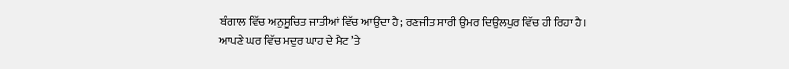ਬੰਗਾਲ ਵਿੱਚ ਅਨੁਸੂਚਿਤ ਜਾਤੀਆਂ ਵਿੱਚ ਆਉਂਦਾ ਹੈ; ਰਣਜੀਤ ਸਾਰੀ ਉਮਰ ਦਿਉਲਪੁਰ ਵਿੱਚ ਹੀ ਰਿਹਾ ਹੈ।
ਆਪਣੇ ਘਰ ਵਿੱਚ ਮਦੁਰ ਘਾਹ ਦੇ ਮੈਟ ’ਤੇ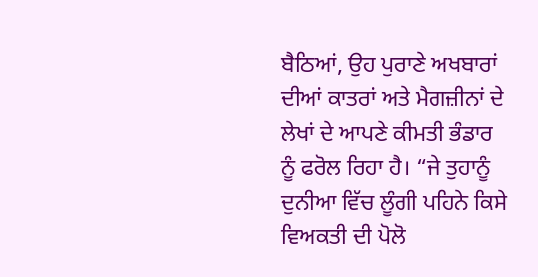ਬੈਠਿਆਂ, ਉਹ ਪੁਰਾਣੇ ਅਖਬਾਰਾਂ ਦੀਆਂ ਕਾਤਰਾਂ ਅਤੇ ਮੈਗਜ਼ੀਨਾਂ ਦੇ ਲੇਖਾਂ ਦੇ ਆਪਣੇ ਕੀਮਤੀ ਭੰਡਾਰ ਨੂੰ ਫਰੋਲ ਰਿਹਾ ਹੈ। “ਜੇ ਤੁਹਾਨੂੰ ਦੁਨੀਆ ਵਿੱਚ ਲੂੰਗੀ ਪਹਿਨੇ ਕਿਸੇ ਵਿਅਕਤੀ ਦੀ ਪੋਲੋ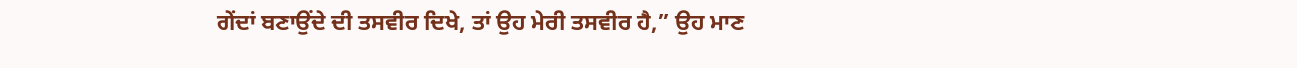ਗੇਂਦਾਂ ਬਣਾਉਂਦੇ ਦੀ ਤਸਵੀਰ ਦਿਖੇ, ਤਾਂ ਉਹ ਮੇਰੀ ਤਸਵੀਰ ਹੈ,” ਉਹ ਮਾਣ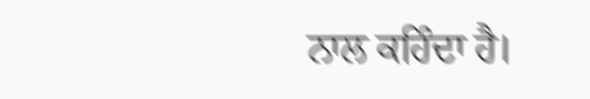ਨਾਲ ਕਹਿੰਦਾ ਹੈ।